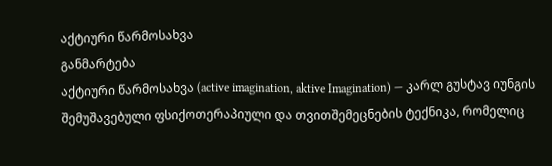აქტიური წარმოსახვა
განმარტება
აქტიური წარმოსახვა (active imagination, aktive Imagination) — კარლ გუსტავ იუნგის შემუშავებული ფსიქოთერაპიული და თვითშემეცნების ტექნიკა, რომელიც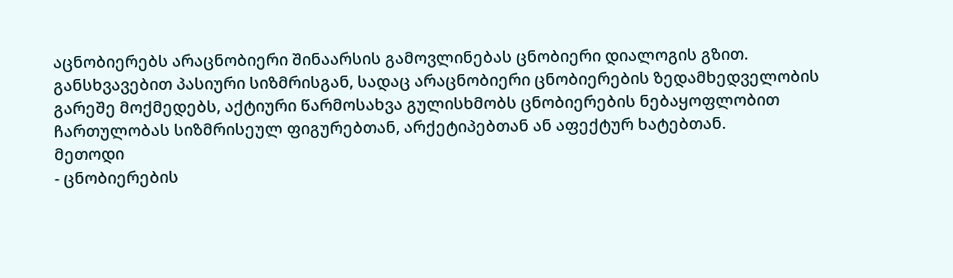აცნობიერებს არაცნობიერი შინაარსის გამოვლინებას ცნობიერი დიალოგის გზით. განსხვავებით პასიური სიზმრისგან, სადაც არაცნობიერი ცნობიერების ზედამხედველობის გარეშე მოქმედებს, აქტიური წარმოსახვა გულისხმობს ცნობიერების ნებაყოფლობით ჩართულობას სიზმრისეულ ფიგურებთან, არქეტიპებთან ან აფექტურ ხატებთან.
მეთოდი
- ცნობიერების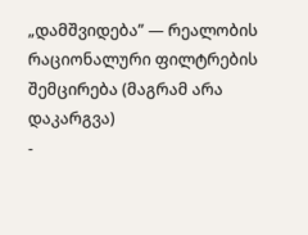„დამშვიდება” — რეალობის რაციონალური ფილტრების შემცირება (მაგრამ არა დაკარგვა)
-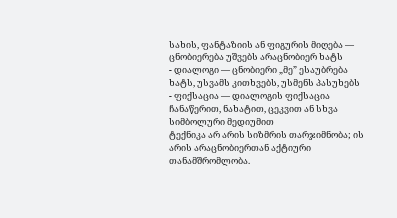სახის, ფანტაზიის ან ფიგურის მიღება — ცნობიერება უშვებს არაცნობიერ ხატს
- დიალოგი — ცნობიერი „მე” ესაუბრება ხატს, უსვამს კითხვებს, უსმენს პასუხებს
- ფიქსაცია — დიალოგის ფიქსაცია ჩანაწერით, ნახატით, ცეკვით ან სხვა სიმბოლური მედიუმით
ტექნიკა არ არის სიზმრის თარჯიმნობა; ის არის არაცნობიერთან აქტიური თანამშრომლობა.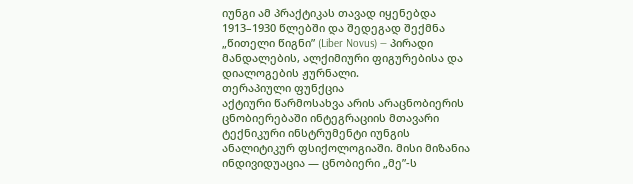იუნგი ამ პრაქტიკას თავად იყენებდა 1913–1930 წლებში და შედეგად შექმნა „წითელი წიგნი” (Liber Novus) — პირადი მანდალების, ალქიმიური ფიგურებისა და დიალოგების ჟურნალი.
თერაპიული ფუნქცია
აქტიური წარმოსახვა არის არაცნობიერის ცნობიერებაში ინტეგრაციის მთავარი ტექნიკური ინსტრუმენტი იუნგის ანალიტიკურ ფსიქოლოგიაში. მისი მიზანია ინდივიდუაცია — ცნობიერი „მე”-ს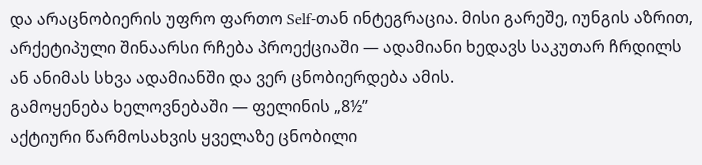და არაცნობიერის უფრო ფართო Self-თან ინტეგრაცია. მისი გარეშე, იუნგის აზრით, არქეტიპული შინაარსი რჩება პროექციაში — ადამიანი ხედავს საკუთარ ჩრდილს ან ანიმას სხვა ადამიანში და ვერ ცნობიერდება ამის.
გამოყენება ხელოვნებაში — ფელინის „8½”
აქტიური წარმოსახვის ყველაზე ცნობილი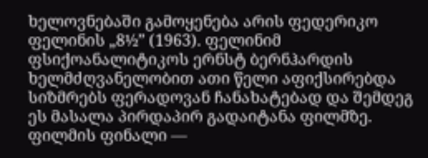ხელოვნებაში გამოყენება არის ფედერიკო ფელინის „8½” (1963). ფელინიმ ფსიქოანალიტიკოს ერნსტ ბერნჰარდის ხელმძღვანელობით ათი წელი აფიქსირებდა სიზმრებს ფერადოვან ჩანახატებად და შემდეგ ეს მასალა პირდაპირ გადაიტანა ფილმზე. ფილმის ფინალი —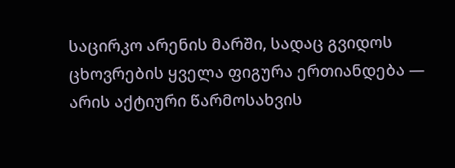საცირკო არენის მარში, სადაც გვიდოს ცხოვრების ყველა ფიგურა ერთიანდება — არის აქტიური წარმოსახვის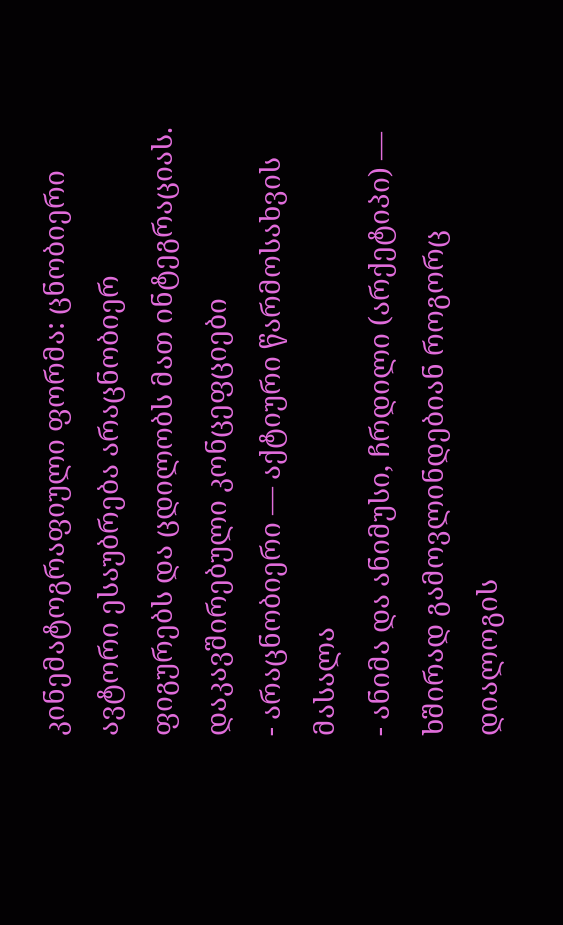კინემატოგრაფიული ფორმა: ცნობიერი ავტორი ესაუბრება არაცნობიერ ფიგურებს და ცდილობს მათ ინტეგრაციას.
დაკავშირებული კონცეფციები
- არაცნობიერი — აქტიური წარმოსახვის მასალა
- ანიმა და ანიმუსი, ჩრდილი (არქეტიპი) — ხშირად გამოვლინდებიან როგორც დიალოგის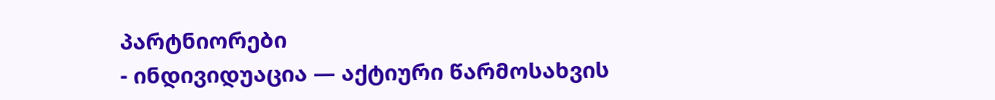პარტნიორები
- ინდივიდუაცია — აქტიური წარმოსახვის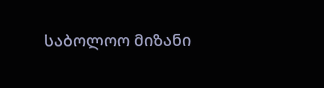საბოლოო მიზანი